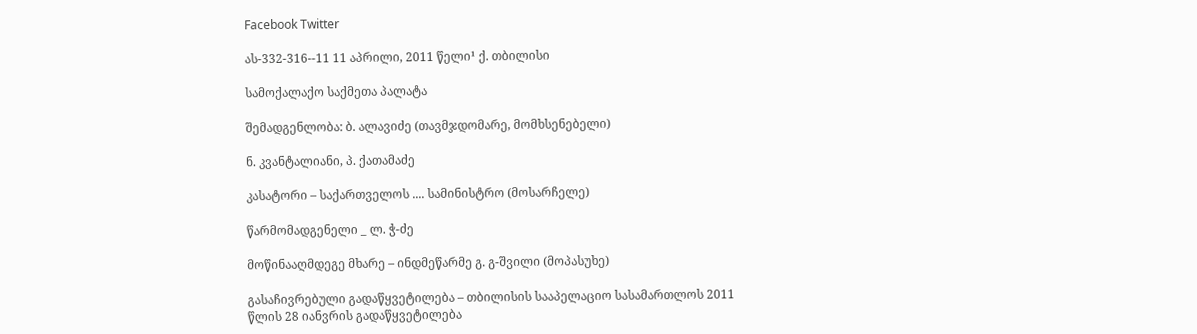Facebook Twitter

ას-332-316--11 11 აპრილი, 2011 წელი¹ ქ. თბილისი

სამოქალაქო საქმეთა პალატა

შემადგენლობა: ბ. ალავიძე (თავმჯდომარე, მომხსენებელი)

ნ. კვანტალიანი, პ. ქათამაძე

კასატორი – საქართველოს .... სამინისტრო (მოსარჩელე)

წარმომადგენელი _ ლ. ჭ-ძე

მოწინააღმდეგე მხარე – ინდმეწარმე გ. გ-შვილი (მოპასუხე)

გასაჩივრებული გადაწყვეტილება – თბილისის სააპელაციო სასამართლოს 2011 წლის 28 იანვრის გადაწყვეტილება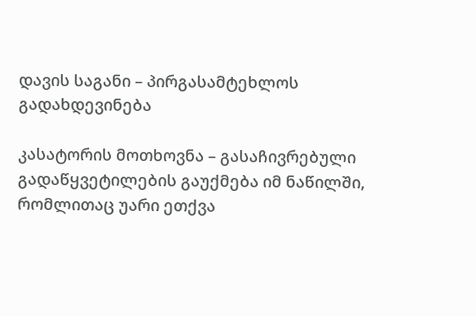დავის საგანი – პირგასამტეხლოს გადახდევინება

კასატორის მოთხოვნა – გასაჩივრებული გადაწყვეტილების გაუქმება იმ ნაწილში, რომლითაც უარი ეთქვა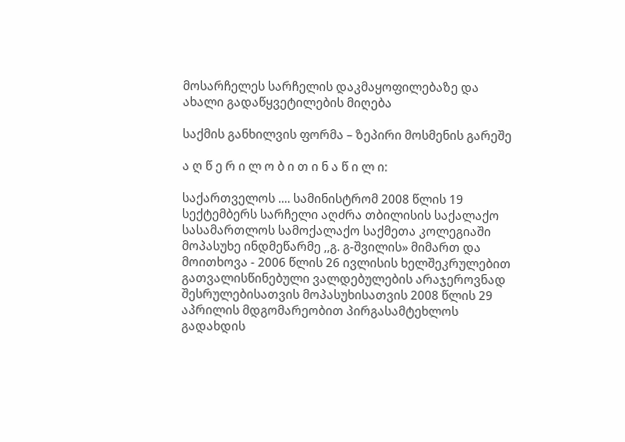მოსარჩელეს სარჩელის დაკმაყოფილებაზე და ახალი გადაწყვეტილების მიღება

საქმის განხილვის ფორმა – ზეპირი მოსმენის გარეშე

ა ღ წ ე რ ი ლ ო ბ ი თ ი ნ ა წ ი ლ ი:

საქართველოს .... სამინისტრომ 2008 წლის 19 სექტემბერს სარჩელი აღძრა თბილისის საქალაქო სასამართლოს სამოქალაქო საქმეთა კოლეგიაში მოპასუხე ინდმეწარმე ,,გ. გ-შვილის» მიმართ და მოითხოვა - 2006 წლის 26 ივლისის ხელშეკრულებით გათვალისწინებული ვალდებულების არაჯეროვნად შესრულებისათვის მოპასუხისათვის 2008 წლის 29 აპრილის მდგომარეობით პირგასამტეხლოს გადახდის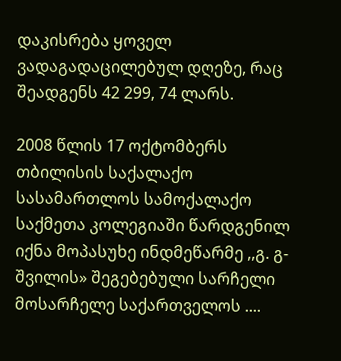დაკისრება ყოველ ვადაგადაცილებულ დღეზე, რაც შეადგენს 42 299, 74 ლარს.

2008 წლის 17 ოქტომბერს თბილისის საქალაქო სასამართლოს სამოქალაქო საქმეთა კოლეგიაში წარდგენილ იქნა მოპასუხე ინდმეწარმე ,,გ. გ-შვილის» შეგებებული სარჩელი მოსარჩელე საქართველოს ....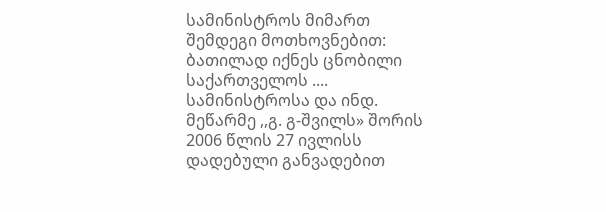სამინისტროს მიმართ შემდეგი მოთხოვნებით: ბათილად იქნეს ცნობილი საქართველოს .... სამინისტროსა და ინდ. მეწარმე ,,გ. გ-შვილს» შორის 2006 წლის 27 ივლისს დადებული განვადებით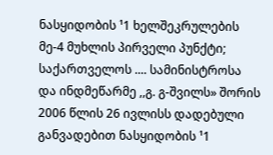ნასყიდობის ¹1 ხელშეკრულების მე-4 მუხლის პირველი პუნქტი; საქართველოს .... სამინისტროსა და ინდმეწარმე ,,გ. გ-შვილს» შორის 2006 წლის 26 ივლისს დადებული განვადებით ნასყიდობის ¹1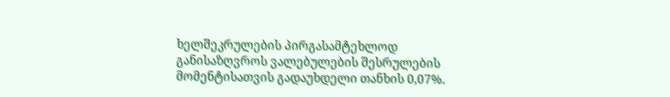ხელშეკრულების პირგასამტეხლოდ განისაზღვროს ვალებულების შესრულების მომენტისათვის გადაუხდელი თანხის 0,07%.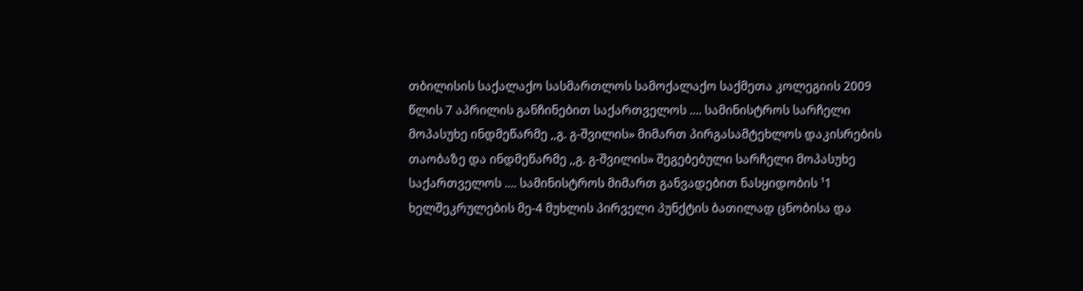თბილისის საქალაქო სასმართლოს სამოქალაქო საქმეთა კოლეგიის 2009 წლის 7 აპრილის განჩინებით საქართველოს .... სამინისტროს სარჩელი მოპასუხე ინდმეწარმე ,,გ. გ-შვილის» მიმართ პირგასამტეხლოს დაკისრების თაობაზე და ინდმეწარმე ,,გ. გ-შვილის» შეგებებული სარჩელი მოპასუხე საქართველოს .... სამინისტროს მიმართ განვადებით ნასყიდობის ¹1 ხელშეკრულების მე-4 მუხლის პირველი პუნქტის ბათილად ცნობისა და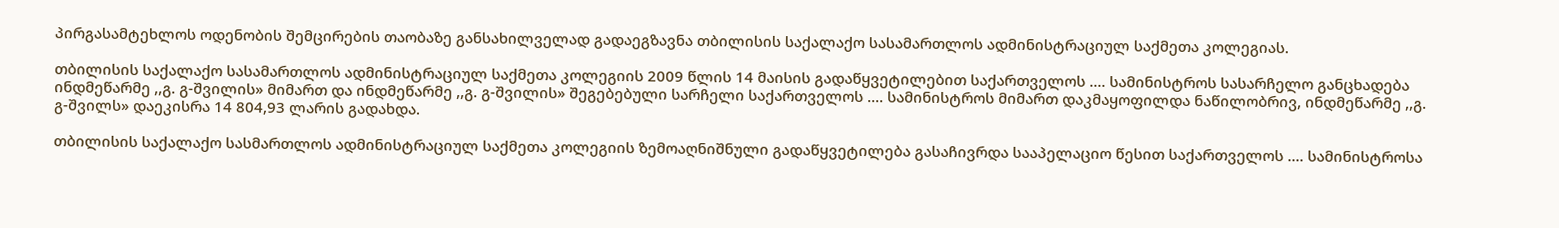პირგასამტეხლოს ოდენობის შემცირების თაობაზე განსახილველად გადაეგზავნა თბილისის საქალაქო სასამართლოს ადმინისტრაციულ საქმეთა კოლეგიას.

თბილისის საქალაქო სასამართლოს ადმინისტრაციულ საქმეთა კოლეგიის 2009 წლის 14 მაისის გადაწყვეტილებით საქართველოს .... სამინისტროს სასარჩელო განცხადება ინდმეწარმე ,,გ. გ-შვილის» მიმართ და ინდმეწარმე ,,გ. გ-შვილის» შეგებებული სარჩელი საქართველოს .... სამინისტროს მიმართ დაკმაყოფილდა ნაწილობრივ, ინდმეწარმე ,,გ. გ-შვილს» დაეკისრა 14 804,93 ლარის გადახდა.

თბილისის საქალაქო სასმართლოს ადმინისტრაციულ საქმეთა კოლეგიის ზემოაღნიშნული გადაწყვეტილება გასაჩივრდა სააპელაციო წესით საქართველოს .... სამინისტროსა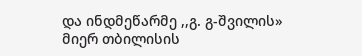და ინდმეწარმე ,,გ. გ-შვილის» მიერ თბილისის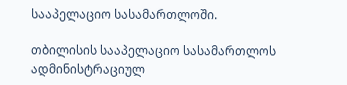სააპელაციო სასამართლოში.

თბილისის სააპელაციო სასამართლოს ადმინისტრაციულ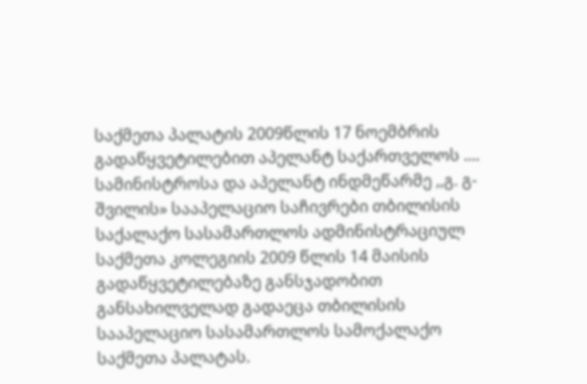საქმეთა პალატის 2009წლის 17 ნოემბრის გადაწყვეტილებით აპელანტ საქართველოს .... სამინისტროსა და აპელანტ ინდმეწარმე ,,გ. გ-შვილის» სააპელაციო საჩივრები თბილისის საქალაქო სასამართლოს ადმინისტრაციულ საქმეთა კოლეგიის 2009 წლის 14 მაისის გადაწყვეტილებაზე განსჯადობით განსახილველად გადაეცა თბილისის სააპელაციო სასამართლოს სამოქალაქო საქმეთა პალატას.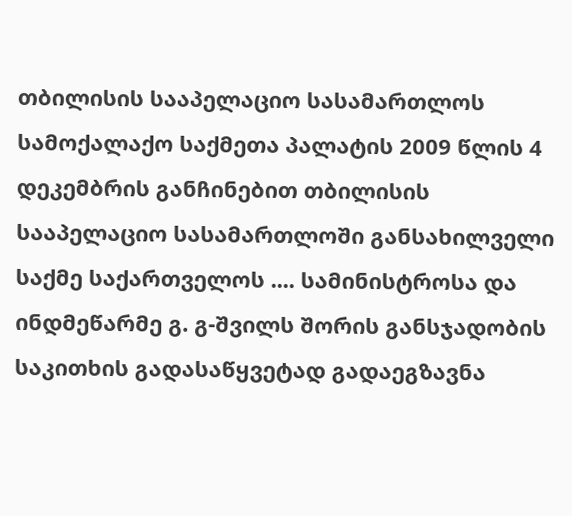თბილისის სააპელაციო სასამართლოს სამოქალაქო საქმეთა პალატის 2009 წლის 4 დეკემბრის განჩინებით თბილისის სააპელაციო სასამართლოში განსახილველი საქმე საქართველოს .... სამინისტროსა და ინდმეწარმე გ. გ-შვილს შორის განსჯადობის საკითხის გადასაწყვეტად გადაეგზავნა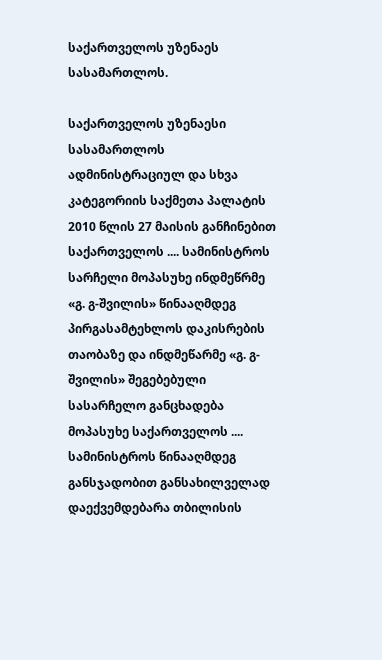საქართველოს უზენაეს სასამართლოს.

საქართველოს უზენაესი სასამართლოს ადმინისტრაციულ და სხვა კატეგორიის საქმეთა პალატის 2010 წლის 27 მაისის განჩინებით საქართველოს .... სამინისტროს სარჩელი მოპასუხე ინდმეწრმე «გ. გ-შვილის» წინააღმდეგ პირგასამტეხლოს დაკისრების თაობაზე და ინდმეწარმე «გ. გ-შვილის» შეგებებული სასარჩელო განცხადება მოპასუხე საქართველოს .... სამინისტროს წინააღმდეგ განსჯადობით განსახილველად დაექვემდებარა თბილისის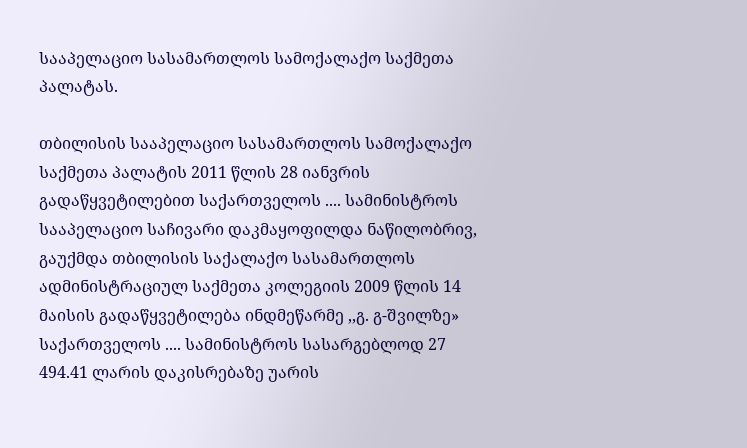სააპელაციო სასამართლოს სამოქალაქო საქმეთა პალატას.

თბილისის სააპელაციო სასამართლოს სამოქალაქო საქმეთა პალატის 2011 წლის 28 იანვრის გადაწყვეტილებით საქართველოს .... სამინისტროს სააპელაციო საჩივარი დაკმაყოფილდა ნაწილობრივ, გაუქმდა თბილისის საქალაქო სასამართლოს ადმინისტრაციულ საქმეთა კოლეგიის 2009 წლის 14 მაისის გადაწყვეტილება ინდმეწარმე ,,გ. გ-შვილზე» საქართველოს .... სამინისტროს სასარგებლოდ 27 494.41 ლარის დაკისრებაზე უარის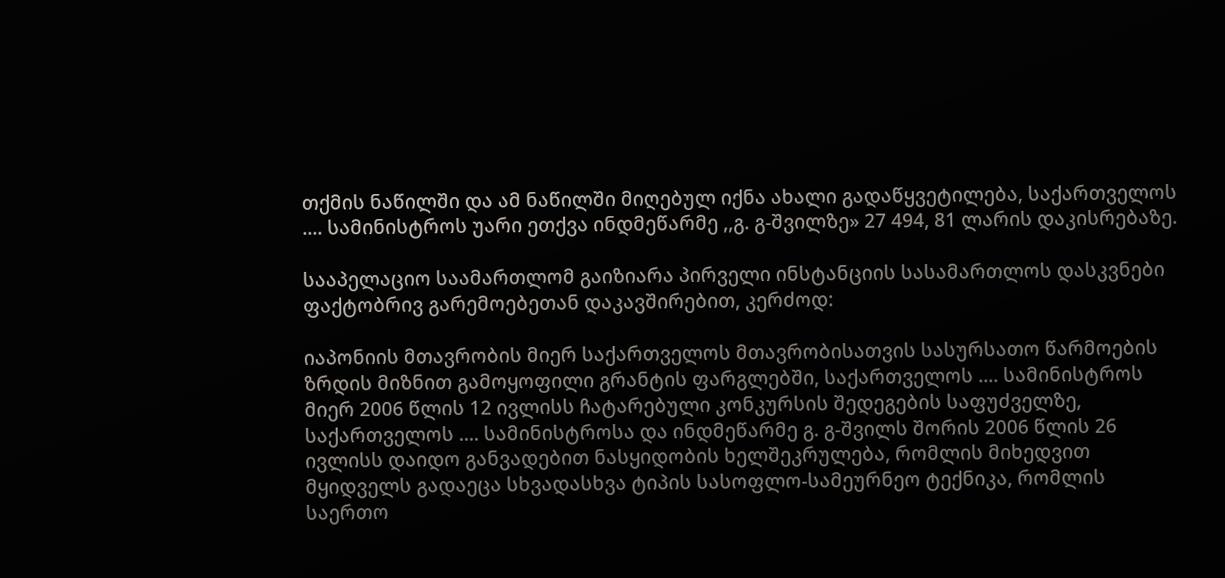თქმის ნაწილში და ამ ნაწილში მიღებულ იქნა ახალი გადაწყვეტილება, საქართველოს .... სამინისტროს უარი ეთქვა ინდმეწარმე ,,გ. გ-შვილზე» 27 494, 81 ლარის დაკისრებაზე.

სააპელაციო საამართლომ გაიზიარა პირველი ინსტანციის სასამართლოს დასკვნები ფაქტობრივ გარემოებეთან დაკავშირებით, კერძოდ:

იაპონიის მთავრობის მიერ საქართველოს მთავრობისათვის სასურსათო წარმოების ზრდის მიზნით გამოყოფილი გრანტის ფარგლებში, საქართველოს .... სამინისტროს მიერ 2006 წლის 12 ივლისს ჩატარებული კონკურსის შედეგების საფუძველზე, საქართველოს .... სამინისტროსა და ინდმეწარმე გ. გ-შვილს შორის 2006 წლის 26 ივლისს დაიდო განვადებით ნასყიდობის ხელშეკრულება, რომლის მიხედვით მყიდველს გადაეცა სხვადასხვა ტიპის სასოფლო-სამეურნეო ტექნიკა, რომლის საერთო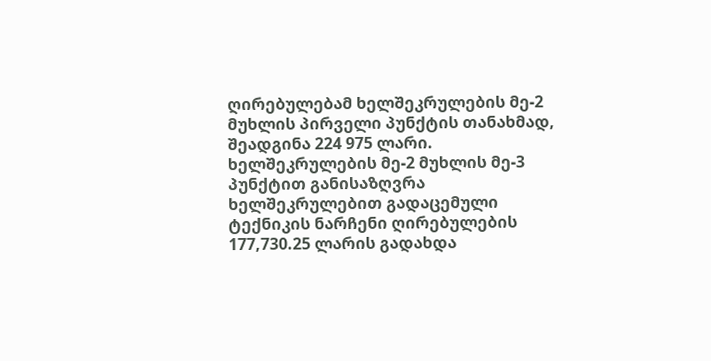ღირებულებამ ხელშეკრულების მე-2 მუხლის პირველი პუნქტის თანახმად, შეადგინა 224 975 ლარი. ხელშეკრულების მე-2 მუხლის მე-3 პუნქტით განისაზღვრა ხელშეკრულებით გადაცემული ტექნიკის ნარჩენი ღირებულების 177,730.25 ლარის გადახდა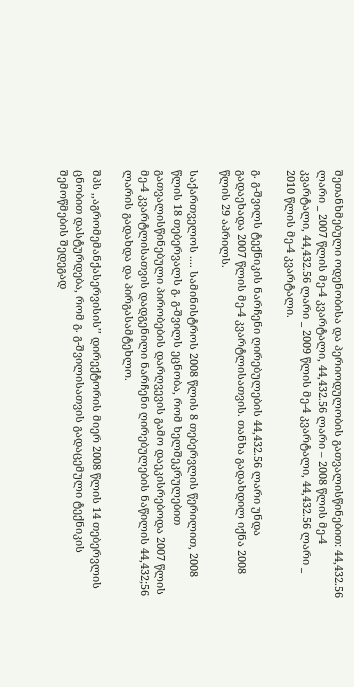შეთანხმებული ოდენობისა და პერიოდულობის გათვალისწინებით: 44,432.56 ლარი _ 2007 წლის მე-4 კვარტალი, 44,432.56 ლარი – 2008 წლის მე-4 კვარტალი, 44,432.56 ლარი _ 2009 წლის მე-4 კვარტალი, 44,432.56 ლარი _ 2010 წლის მე-4 კვარტალი.

გ. გ-შვილს ტექნიკის ნარჩენი ღირებულების 44,432.56 ლარი უნდა გადაეხადა 2007 წლის მე-4 კვარტლისათვის. თანხა გადახდილ იქნა 2008 წლის 29 აპრილს.

საქართველოს .... სამინისტროს 2008 წლის 8 თებერვლის წერილით, 2008 წლის 18 თებერვალს გ. გ-შვილს ეცნობა, რომ ხელშეკრულებით გათვალისწინებული პირობების დარღვევის გამო დაეკისრებოდა 2007 წლის მე-4 კვარტლისათვის დადგენილი ნარჩენი ღირებულების ნაწილის 44,432;56 ლარის გადახდა და პირგასამტეხლო.

შპს ,,აგრომემანქასერვისის’’ დირექტორის მიერ 2008 წლის 14 თებერვლის ცნობით დასტურდება, რომ გ. გ-შვილისათვის გადაცემული ტექნიკის შემოწმების შედეგად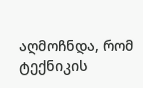აღმოჩნდა, რომ ტექნიკის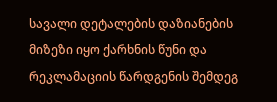სავალი დეტალების დაზიანების მიზეზი იყო ქარხნის წუნი და რეკლამაციის წარდგენის შემდეგ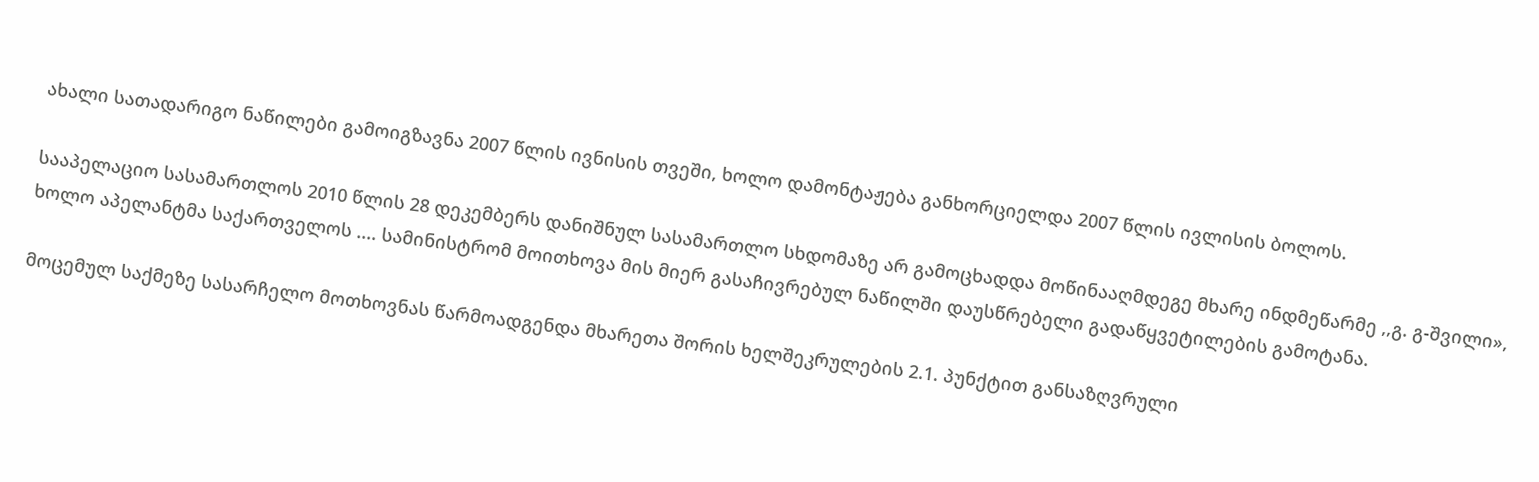ახალი სათადარიგო ნაწილები გამოიგზავნა 2007 წლის ივნისის თვეში, ხოლო დამონტაჟება განხორციელდა 2007 წლის ივლისის ბოლოს.

სააპელაციო სასამართლოს 2010 წლის 28 დეკემბერს დანიშნულ სასამართლო სხდომაზე არ გამოცხადდა მოწინააღმდეგე მხარე ინდმეწარმე ,,გ. გ-შვილი», ხოლო აპელანტმა საქართველოს .... სამინისტრომ მოითხოვა მის მიერ გასაჩივრებულ ნაწილში დაუსწრებელი გადაწყვეტილების გამოტანა.

მოცემულ საქმეზე სასარჩელო მოთხოვნას წარმოადგენდა მხარეთა შორის ხელშეკრულების 2.1. პუნქტით განსაზღვრული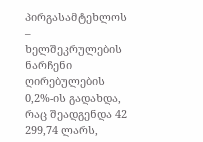პირგასამტეხლოს – ხელშეკრულების ნარჩენი ღირებულების 0,2%-ის გადახდა, რაც შეადგენდა 42 299,74 ლარს,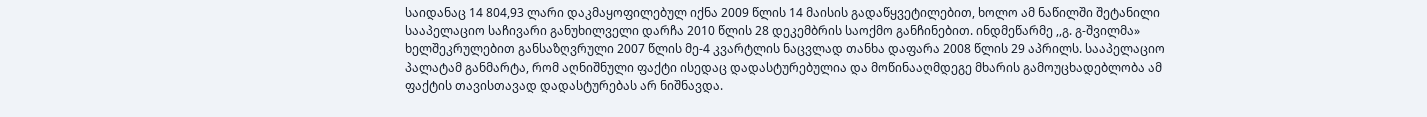საიდანაც 14 804,93 ლარი დაკმაყოფილებულ იქნა 2009 წლის 14 მაისის გადაწყვეტილებით, ხოლო ამ ნაწილში შეტანილი სააპელაციო საჩივარი განუხილველი დარჩა 2010 წლის 28 დეკემბრის საოქმო განჩინებით. ინდმეწარმე ,,გ. გ-შვილმა» ხელშეკრულებით განსაზღვრული 2007 წლის მე-4 კვარტლის ნაცვლად თანხა დაფარა 2008 წლის 29 აპრილს. სააპელაციო პალატამ განმარტა, რომ აღნიშნული ფაქტი ისედაც დადასტურებულია და მოწინააღმდეგე მხარის გამოუცხადებლობა ამ ფაქტის თავისთავად დადასტურებას არ ნიშნავდა.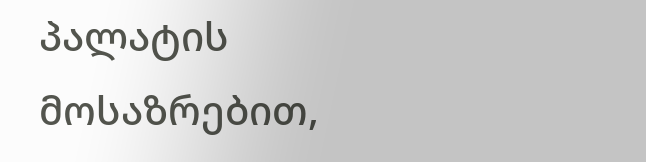პალატის მოსაზრებით,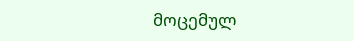მოცემულ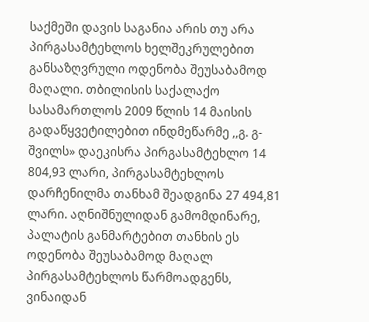საქმეში დავის საგანია არის თუ არა პირგასამტეხლოს ხელშეკრულებით განსაზღვრული ოდენობა შეუსაბამოდ მაღალი. თბილისის საქალაქო სასამართლოს 2009 წლის 14 მაისის გადაწყვეტილებით ინდმეწარმე ,,გ. გ-შვილს» დაეკისრა პირგასამტეხლო 14 804,93 ლარი, პირგასამტეხლოს დარჩენილმა თანხამ შეადგინა 27 494,81 ლარი. აღნიშნულიდან გამომდინარე, პალატის განმარტებით თანხის ეს ოდენობა შეუსაბამოდ მაღალ პირგასამტეხლოს წარმოადგენს, ვინაიდან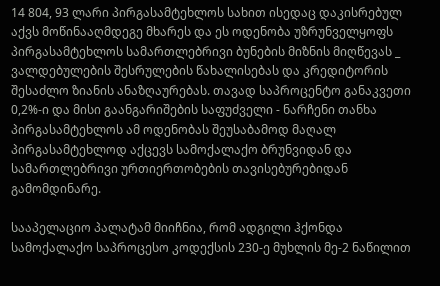14 804, 93 ლარი პირგასამტეხლოს სახით ისედაც დაკისრებულ აქვს მოწინააღმდეგე მხარეს და ეს ოდენობა უზრუნველყოფს პირგასამტეხლოს სამართლებრივი ბუნების მიზნის მიღწევას _ ვალდებულების შესრულების წახალისებას და კრედიტორის შესაძლო ზიანის ანაზღაურებას. თავად საპროცენტო განაკვეთი 0,2%-ი და მისი გაანგარიშების საფუძველი - ნარჩენი თანხა პირგასამტეხლოს ამ ოდენობას შეუსაბამოდ მაღალ პირგასამტეხლოდ აქცევს სამოქალაქო ბრუნვიდან და სამართლებრივი ურთიერთობების თავისებურებიდან გამომდინარე.

სააპელაციო პალატამ მიიჩნია, რომ ადგილი ჰქონდა სამოქალაქო საპროცესო კოდექსის 230-ე მუხლის მე-2 ნაწილით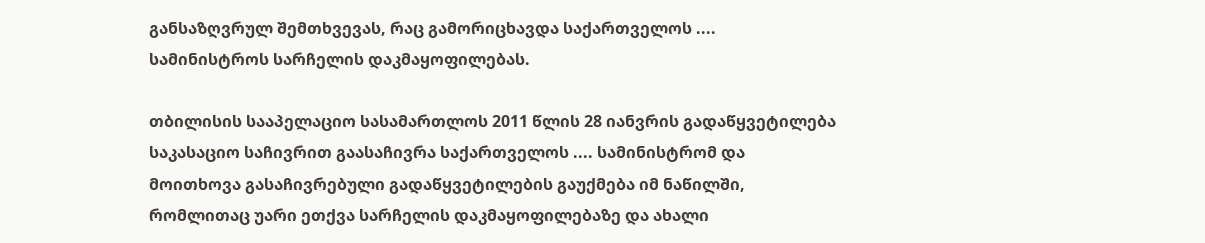განსაზღვრულ შემთხვევას, რაც გამორიცხავდა საქართველოს .... სამინისტროს სარჩელის დაკმაყოფილებას.

თბილისის სააპელაციო სასამართლოს 2011 წლის 28 იანვრის გადაწყვეტილება საკასაციო საჩივრით გაასაჩივრა საქართველოს .... სამინისტრომ და მოითხოვა გასაჩივრებული გადაწყვეტილების გაუქმება იმ ნაწილში, რომლითაც უარი ეთქვა სარჩელის დაკმაყოფილებაზე და ახალი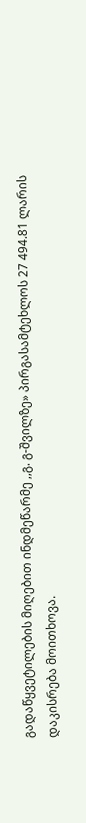გადაწყვეტილების მიღებით ინდმეწარმე ,,გ. გ-შვილზე» პირგასამტეხლოს 27 494.81 ლარის დაკისრება მოითხოვა.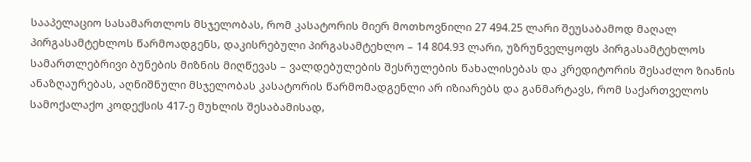სააპელაციო სასამართლოს მსჯელობას, რომ კასატორის მიერ მოთხოვნილი 27 494.25 ლარი შეუსაბამოდ მაღალ პირგასამტეხლოს წარმოადგენს, დაკისრებული პირგასამტეხლო – 14 804.93 ლარი, უზრუნველყოფს პირგასამტეხლოს სამართლებრივი ბუნების მიზნის მიღწევას – ვალდებულების შესრულების წახალისებას და კრედიტორის შესაძლო ზიანის ანაზღაურებას, აღნიშნული მსჯელობას კასატორის წარმომადგენლი არ იზიარებს და განმარტავს, რომ საქართველოს სამოქალაქო კოდექსის 417-ე მუხლის შესაბამისად,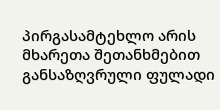პირგასამტეხლო არის მხარეთა შეთანხმებით განსაზღვრული ფულადი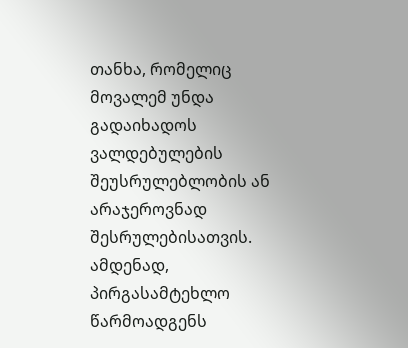თანხა, რომელიც მოვალემ უნდა გადაიხადოს ვალდებულების შეუსრულებლობის ან არაჯეროვნად შესრულებისათვის. ამდენად, პირგასამტეხლო წარმოადგენს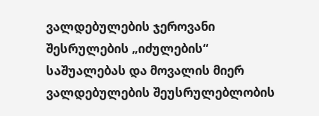ვალდებულების ჯეროვანი შესრულების „იძულების“ საშუალებას და მოვალის მიერ ვალდებულების შეუსრულებლობის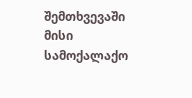შემთხვევაში მისი სამოქალაქო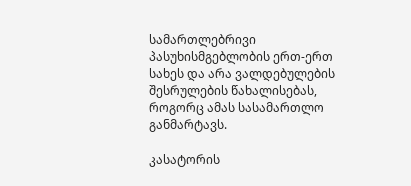სამართლებრივი პასუხისმგებლობის ერთ-ერთ სახეს და არა ვალდებულების შესრულების წახალისებას, როგორც ამას სასამართლო განმარტავს.

კასატორის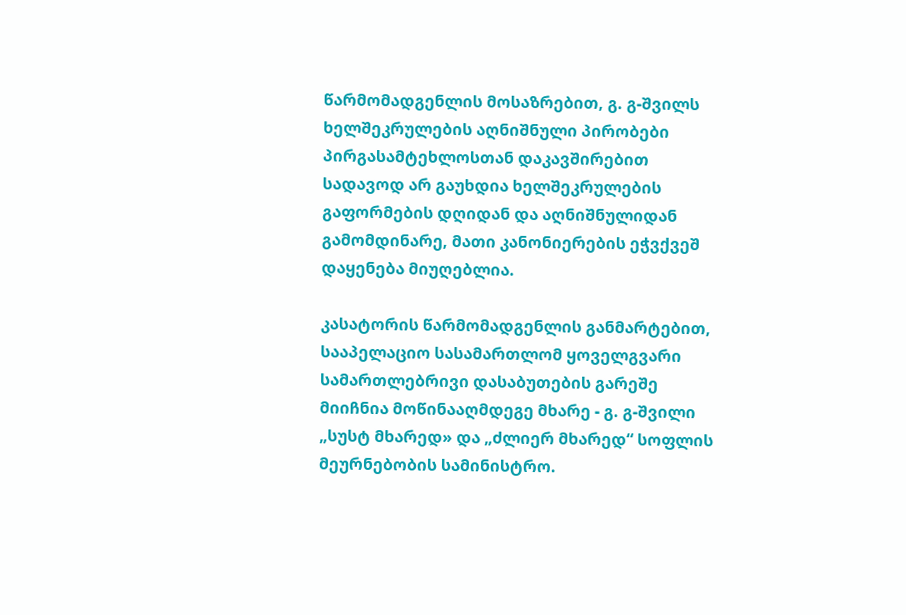წარმომადგენლის მოსაზრებით, გ. გ-შვილს ხელშეკრულების აღნიშნული პირობები პირგასამტეხლოსთან დაკავშირებით სადავოდ არ გაუხდია ხელშეკრულების გაფორმების დღიდან და აღნიშნულიდან გამომდინარე, მათი კანონიერების ეჭვქვეშ დაყენება მიუღებლია.

კასატორის წარმომადგენლის განმარტებით, სააპელაციო სასამართლომ ყოველგვარი სამართლებრივი დასაბუთების გარეშე მიიჩნია მოწინააღმდეგე მხარე - გ. გ-შვილი „სუსტ მხარედ» და „ძლიერ მხარედ“ სოფლის მეურნებობის სამინისტრო.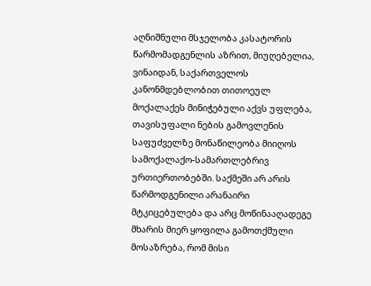აღნიშნული მსჯელობა კასატორის წარმომადგენლის აზრით, მიუღებელია, ვინაიდან, საქართველოს კანონმდებლობით თითოეულ მოქალაქეს მინიჭებული აქვს უფლება, თავისუფალი ნების გამოვლენის საფუძველზე მონაწილეობა მიიღოს სამოქალაქო-სამართლებრივ ურთიერთობებში. საქმეში არ არის წარმოდგენილი არანაირი მტკიცებულება და არც მოწინააღადეგე მხარის მიერ ყოფილა გამოთქმული მოსაზრება, რომ მისი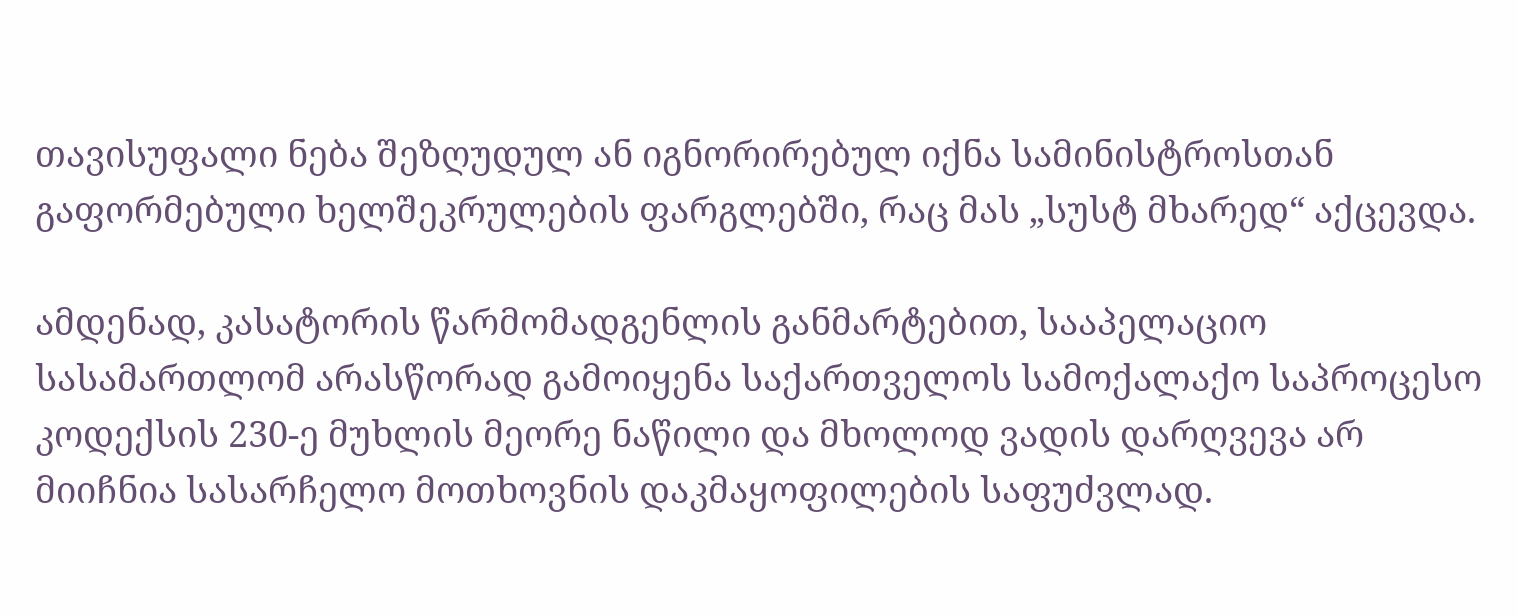თავისუფალი ნება შეზღუდულ ან იგნორირებულ იქნა სამინისტროსთან გაფორმებული ხელშეკრულების ფარგლებში, რაც მას „სუსტ მხარედ“ აქცევდა.

ამდენად, კასატორის წარმომადგენლის განმარტებით, სააპელაციო სასამართლომ არასწორად გამოიყენა საქართველოს სამოქალაქო საპროცესო კოდექსის 230-ე მუხლის მეორე ნაწილი და მხოლოდ ვადის დარღვევა არ მიიჩნია სასარჩელო მოთხოვნის დაკმაყოფილების საფუძვლად.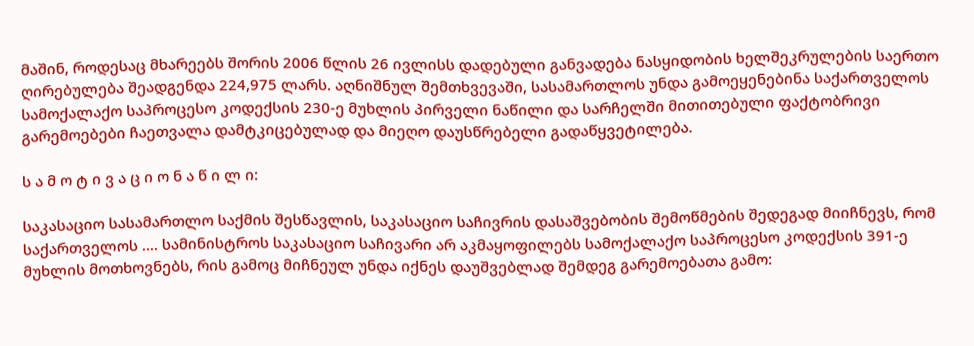მაშინ, როდესაც მხარეებს შორის 2006 წლის 26 ივლისს დადებული განვადება ნასყიდობის ხელშეკრულების საერთო ღირებულება შეადგენდა 224,975 ლარს. აღნიშნულ შემთხვევაში, სასამართლოს უნდა გამოეყენებინა საქართველოს სამოქალაქო საპროცესო კოდექსის 230-ე მუხლის პირველი ნაწილი და სარჩელში მითითებული ფაქტობრივი გარემოებები ჩაეთვალა დამტკიცებულად და მიეღო დაუსწრებელი გადაწყვეტილება.

ს ა მ ო ტ ი ვ ა ც ი ო ნ ა წ ი ლ ი:

საკასაციო სასამართლო საქმის შესწავლის, საკასაციო საჩივრის დასაშვებობის შემოწმების შედეგად მიიჩნევს, რომ საქართველოს .... სამინისტროს საკასაციო საჩივარი არ აკმაყოფილებს სამოქალაქო საპროცესო კოდექსის 391-ე მუხლის მოთხოვნებს, რის გამოც მიჩნეულ უნდა იქნეს დაუშვებლად შემდეგ გარემოებათა გამო: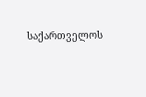საქართველოს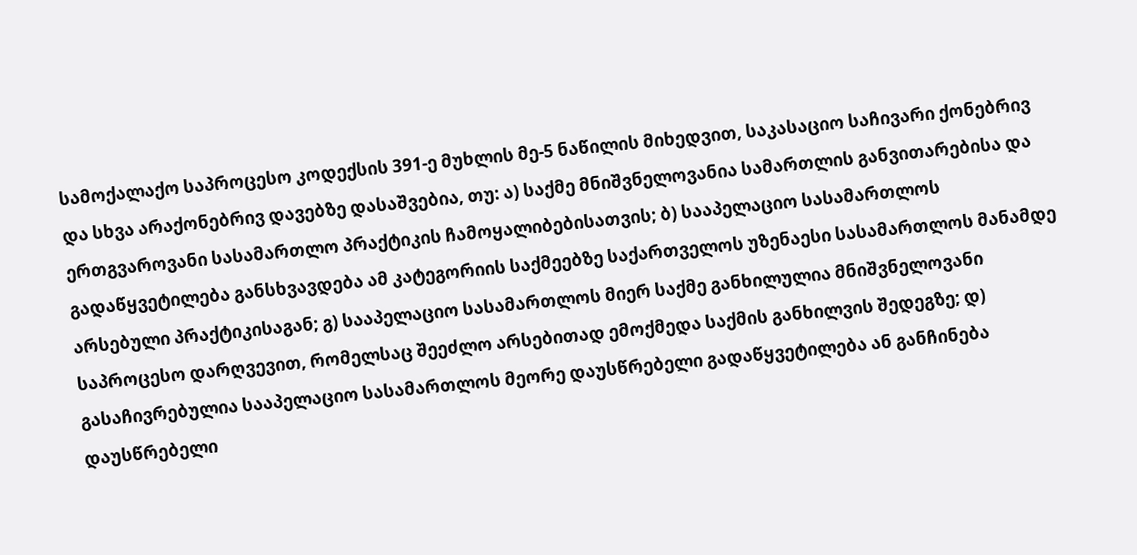სამოქალაქო საპროცესო კოდექსის 391-ე მუხლის მე-5 ნაწილის მიხედვით, საკასაციო საჩივარი ქონებრივ და სხვა არაქონებრივ დავებზე დასაშვებია, თუ: ა) საქმე მნიშვნელოვანია სამართლის განვითარებისა და ერთგვაროვანი სასამართლო პრაქტიკის ჩამოყალიბებისათვის; ბ) სააპელაციო სასამართლოს გადაწყვეტილება განსხვავდება ამ კატეგორიის საქმეებზე საქართველოს უზენაესი სასამართლოს მანამდე არსებული პრაქტიკისაგან; გ) სააპელაციო სასამართლოს მიერ საქმე განხილულია მნიშვნელოვანი საპროცესო დარღვევით, რომელსაც შეეძლო არსებითად ემოქმედა საქმის განხილვის შედეგზე; დ) გასაჩივრებულია სააპელაციო სასამართლოს მეორე დაუსწრებელი გადაწყვეტილება ან განჩინება დაუსწრებელი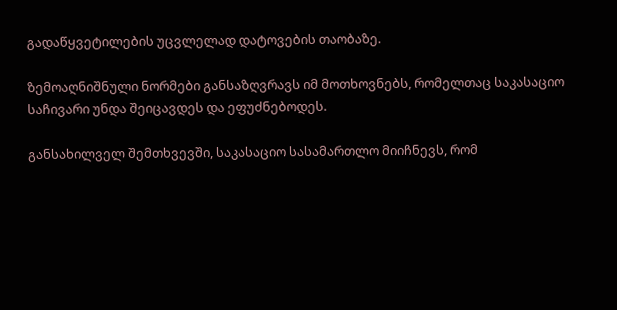გადაწყვეტილების უცვლელად დატოვების თაობაზე.

ზემოაღნიშნული ნორმები განსაზღვრავს იმ მოთხოვნებს, რომელთაც საკასაციო საჩივარი უნდა შეიცავდეს და ეფუძნებოდეს.

განსახილველ შემთხვევში, საკასაციო სასამართლო მიიჩნევს, რომ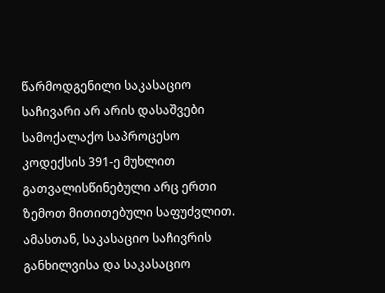წარმოდგენილი საკასაციო საჩივარი არ არის დასაშვები სამოქალაქო საპროცესო კოდექსის 391-ე მუხლით გათვალისწინებული არც ერთი ზემოთ მითითებული საფუძვლით. ამასთან, საკასაციო საჩივრის განხილვისა და საკასაციო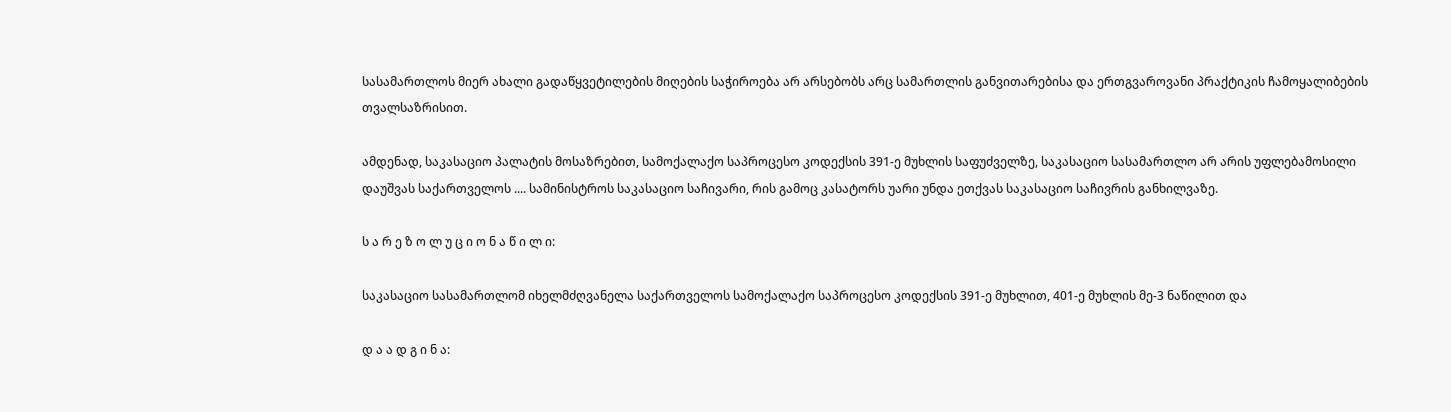სასამართლოს მიერ ახალი გადაწყვეტილების მიღების საჭიროება არ არსებობს არც სამართლის განვითარებისა და ერთგვაროვანი პრაქტიკის ჩამოყალიბების თვალსაზრისით.

ამდენად, საკასაციო პალატის მოსაზრებით, სამოქალაქო საპროცესო კოდექსის 391-ე მუხლის საფუძველზე, საკასაციო სასამართლო არ არის უფლებამოსილი დაუშვას საქართველოს .... სამინისტროს საკასაციო საჩივარი, რის გამოც კასატორს უარი უნდა ეთქვას საკასაციო საჩივრის განხილვაზე.

ს ა რ ე ზ ო ლ უ ც ი ო ნ ა წ ი ლ ი:

საკასაციო სასამართლომ იხელმძღვანელა საქართველოს სამოქალაქო საპროცესო კოდექსის 391-ე მუხლით, 401-ე მუხლის მე-3 ნაწილით და

დ ა ა დ გ ი ნ ა: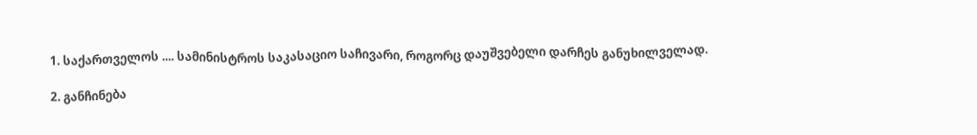1. საქართველოს .... სამინისტროს საკასაციო საჩივარი, როგორც დაუშვებელი დარჩეს განუხილველად.

2. განჩინება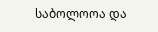საბოლოოა და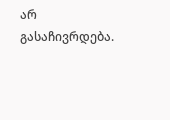არ გასაჩივრდება.